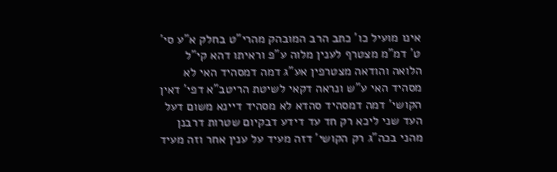אינו מועיל כו' כתב הרב המובהק מהרי"ט בחלק א"ע סי' ט' דמ"מ מצטרף לענין מלוה ע"פ וראיתו דהא קי"ל הלואה והודאה מצטרפין אע"ג דמה דמסהיד האי לא מסהיד האי ע"ש ונראה דקאי לשיטת הריטב"א דפי' דאין הקושי' דמה דמסהיד סהדא לא מסהיד דיינא משום דעל העד שני ליכא רק חד עד דידע דבקיום שטרות דרבנן מהני בכה"ג רק הקושי' דזה מעיד על ענין אחר וזה מעיד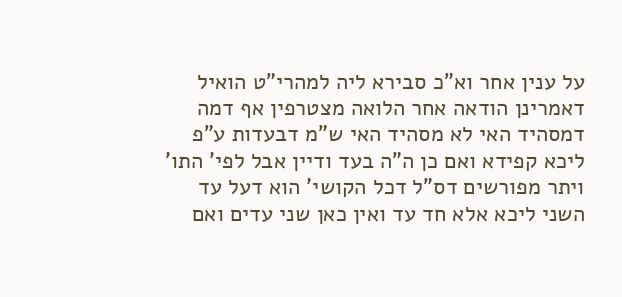על ענין אחר וא"כ סבירא ליה למהרי"ט הואיל דאמרינן הודאה אחר הלואה מצטרפין אף דמה דמסהיד האי לא מסהיד האי ש"מ דבעדות ע"פ ליכא קפידא ואם כן ה"ה בעד ודיין אבל לפי' התו' ויתר מפורשים דס"ל דכל הקושי' הוא דעל עד השני ליכא אלא חד עד ואין כאן שני עדים ואם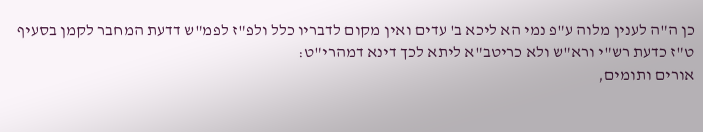כן ה"ה לענין מלוה ע"פ נמי הא ליכא ב' עדים ואין מקום לדבריו כלל ולפ"ז לפמ"ש דדעת המחבר לקמן בסעיף ט"ז כדעת רש"י ורא"ש ולא כריטב"א ליתא לכך דינא דמהרי"ט:
אורים ותומים,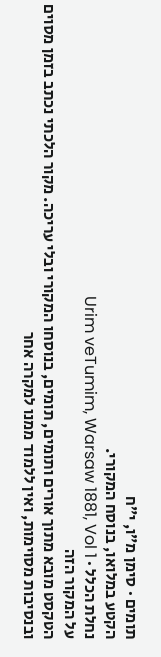תומים · סימן מ״ו, י״ח
הקטע במלואו, בנוסח המקורי.
נחלת הכלל · Urim veTumim, Warsaw 1881, Vol 1
על המקור הזה
הטקסט מובא מתוך אורים ותומים, תומים, בנוסחו המקורי ובלי עריכה. מקור הלכתי נכתב בזמן מסוים ובנסיבות מסוימות, ואין ללמוד ממנו למקרה אחר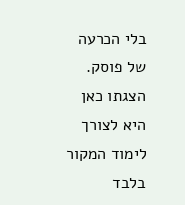בלי הכרעה של פוסק. הצגתו כאן היא לצורך לימוד המקור בלבד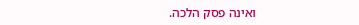ואינה פסק הלכה.